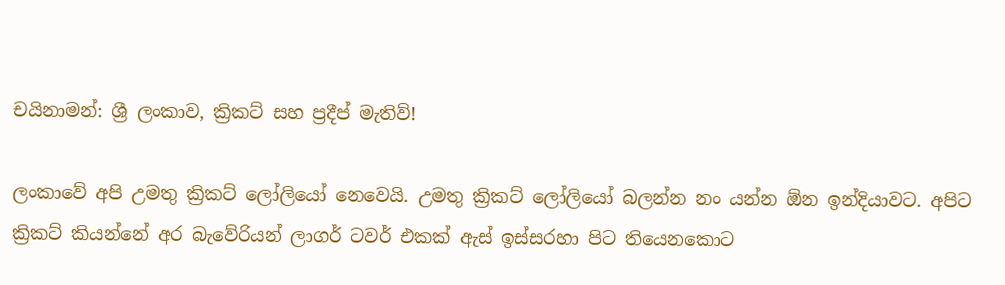චයිනාමන්: ශ්‍රී ලංකාව, ක්‍රිකට් සහ ප්‍රදීප් මැතිව්!

ලංකාවේ අපි උමතු ක්‍රිකට් ලෝලියෝ නෙවෙයි. උමතු ක්‍රිකට් ලෝලියෝ බලන්න නං යන්න ඕන ඉන්දියාවට. අපිට ක්‍රිකට් කියන්නේ අර බැවේරියන් ලාගර් ටවර් එකක් ඇස් ඉස්සරහා පිට තියෙනකොට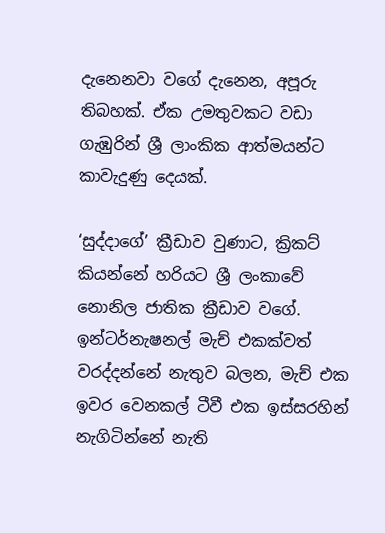දැනෙනවා වගේ දැනෙන, අපූරු තිබහක්. ඒක උමතුවකට වඩා ගැඹුරින් ශ්‍රී ලාංකික ආත්මයන්ට කාවැදුණු දෙයක්.

‘සුද්දාගේ’ ක්‍රීඩාව වුණාට, ක්‍රිකට් කියන්නේ හරියට ශ්‍රී ලංකාවේ නොනිල ජාතික ක්‍රීඩාව වගේ. ඉන්‍ටර්නැෂනල් මැච් එකක්වත් වරද්දන්නේ නැතුව බලන, මැච් එක ඉවර වෙනකල් ටීවී එක ඉස්සරහින් නැගිටින්නේ නැති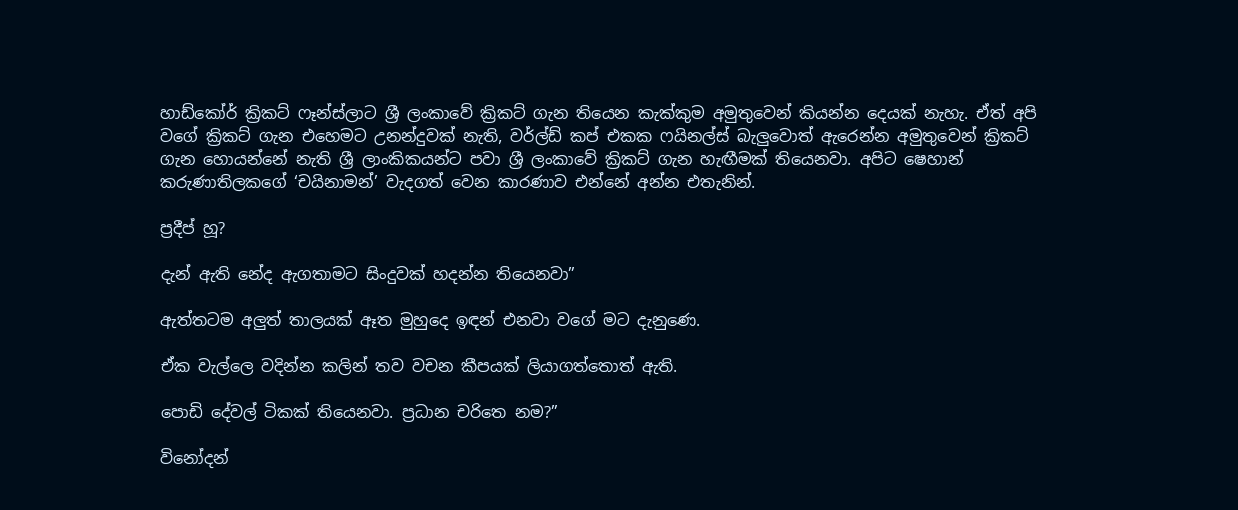හාඩ්කෝර් ක්‍රිකට් ෆෑන්ස්ලාට ශ්‍රී ලංකාවේ ක්‍රිකට් ගැන තියෙන කැක්කුම අමුතුවෙන් කියන්න දෙයක් නැහැ. ඒත් අපි වගේ ක්‍රිකට් ගැන එහෙමට උනන්දුවක් නැති, වර්ල්ඩ් කප් එකක ෆයිනල්ස් බැලුවොත් ඇරෙන්න අමුතුවෙන් ක්‍රිකට් ගැන හොයන්නේ නැති ශ්‍රී ලාංකිකයන්ට පවා ශ්‍රී ලංකාවේ ක්‍රිකට් ගැන හැඟීමක් තියෙනවා. අපිට ෂෙහාන් කරුණාතිලකගේ ‘චයිනාමන්’ වැදගත් වෙන කාරණාව එන්නේ අන්න එතැනින්.

ප්‍රදීප් හූ?

දැන් ඇති නේද ඇගතාමට සිංදුවක් හදන්න තියෙනවා”

ඇත්තටම අලුත් තාලයක් ඈත මුහුදෙ ඉඳන් එනවා වගේ මට දැනුණෙ.

ඒක වැල්ලෙ වදින්න කලින් තව වචන කීපයක් ලියාගත්තොත් ඇති.

පොඩි දේවල් ටිකක් තියෙනවා. ප්‍රධාන චරිතෙ නම?”

විනෝදන්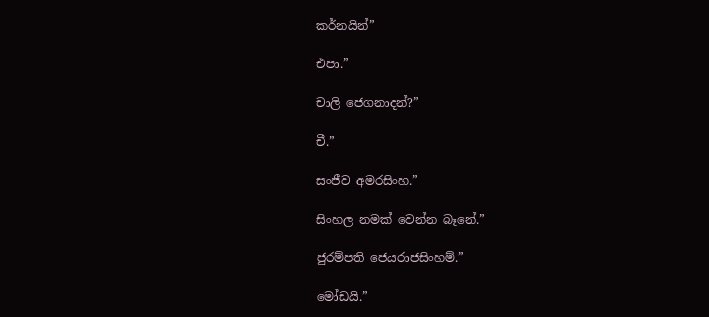කර්නයින්”

එපා.”

චාලි ජෙගනාදන්?”

චී.”

සංජීව අමරසිංහ.”

සිංහල නමක් වෙන්න බෑනේ.”

ජුරම්පති ජෙයරාජසිංහම්.”

මෝඩයි.”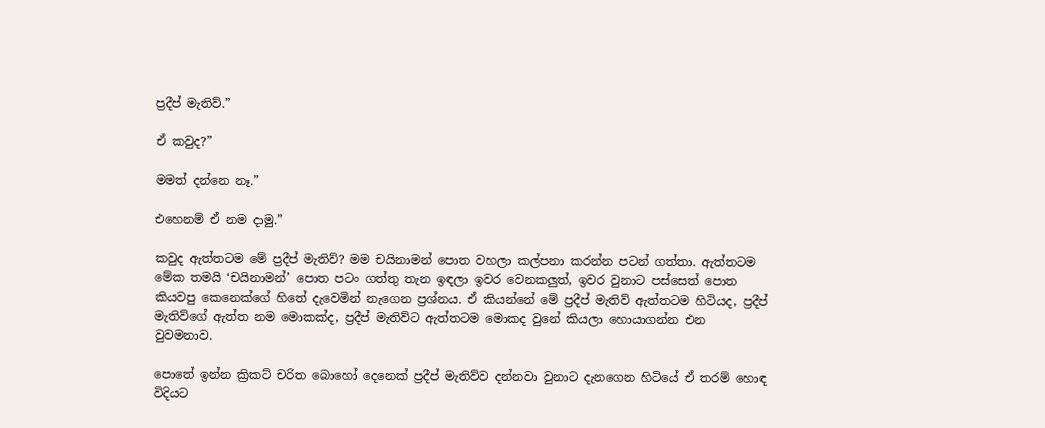ප්‍රදීප් මැතිව්.”

ඒ කවුද?”

මමත් දන්නෙ නෑ.”

එහෙනම් ඒ නම දාමු.”

කවුද ඇත්තටම මේ ප්‍රදීප් මැතිව්? මම චයිනාමන් පොත වහලා කල්පනා කරන්න පටන් ගත්තා. ඇත්තටම මේක තමයි ‘චයිනාමන්’ පොත පටං ගත්තු තැන ඉඳලා ඉවර වෙනකලුත්, ඉවර වුනාට පස්සෙත් පොත කියවපු කෙනෙක්ගේ හිතේ දැවෙමින් නැගෙන ප්‍රශ්නය. ඒ කියන්නේ මේ ප්‍රදීප් මැතිව් ඇත්තටම හිටියද, ප්‍රදීප් මැතිව්ගේ ඇත්ත නම මොකක්ද, ප්‍රදීප් මැතිව්ට ඇත්තටම මොකද වුනේ කියලා හොයාගන්න එන වුවමනාව.

පොතේ ඉන්න ක්‍රිකට් චරිත බොහෝ දෙනෙක් ප්‍රදීප් මැතිව්ව දන්නවා වුනාට දැනගෙන හිටියේ ඒ තරම් හොඳ විදියට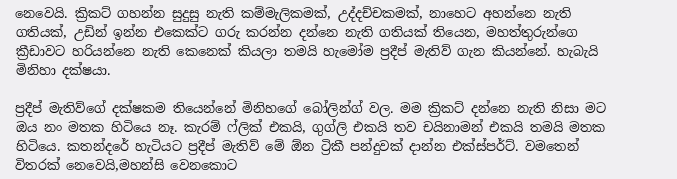නෙවෙයි. ක්‍රිකට් ගහන්න සුදුසු නැති කම්මැලිකමක්, උද්දච්චකමක්, නාහෙට අහන්නෙ නැති ගතියක්, උඩින් ඉන්න එකෙක්ට ගරු කරන්න දන්නෙ නැති ගතියක් තියෙන, මහත්තුරුන්ගෙ ක්‍රීඩාවට හරියන්නෙ නැති කෙනෙක් කියලා තමයි හැමෝම ප්‍රදීප් මැතිව් ගැන කියන්නේ. හැබැයි මිනිහා දක්ෂයා.

ප්‍රදීප් මැතිව්ගේ දක්ෂකම තියෙන්නේ මිනිහගේ බෝලින්ග් වල. මම ක්‍රිකට් දන්නෙ නැති නිසා මට ඔය නං මතක හිටියෙ නෑ. කැරම් ෆ්ලික් එකයි, ගුග්ලි එකයි තව චයිනාමන් එකයි තමයි මතක හිටියෙ. කතන්දරේ හැටියට ප්‍රදීප් මැතිව් මේ ඕන ට්‍රිකී පන්දුවක් දාන්න එක්ස්පර්ට්. වමතෙන් විතරක් නෙවෙයි,මහන්සි වෙනකොට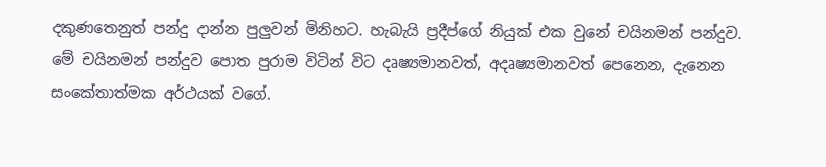දකුණතෙනුත් පන්දු දාන්න පුලුවන් මිනිහට. හැබැයි ප්‍රදීප්ගේ නියුක් එක වුනේ චයිනමන් පන්දුව. මේ චයිනමන් පන්දුව පොත පුරාම විටින් විට දෘෂ්‍යමානවත්, අදෘෂ්‍යමානවත් පෙනෙන, දැනෙන සංකේතාත්මක අර්ථයක් වගේ.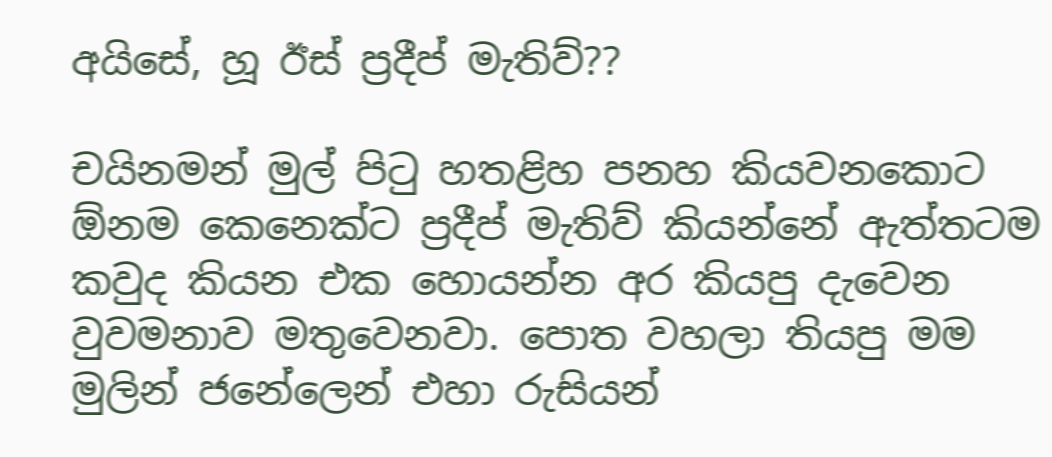අයිසේ, හූ ඊස් ප්‍රදීප් මැතිව්??

චයිනමන් මුල් පිටු හතළිහ පනහ කියවනකොට ඕනම කෙනෙක්ට ප්‍රදීප් මැතිව් කියන්නේ ඇත්තටම කවුද කියන එක හොයන්න අර කියපු දැවෙන වුවමනාව මතුවෙනවා. පොත වහලා තියපු මම මුලින් ජනේලෙන් එහා රුසියන්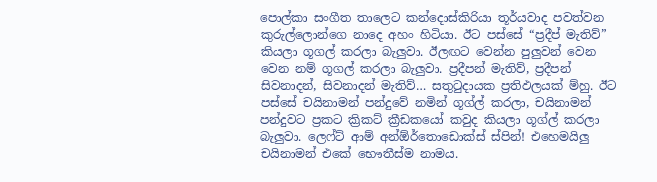පොල්කා සංගීත තාලෙට කන්දොස්කිරියා තූර්යවාද පවත්වන කුරුල්ලොන්ගෙ නාදෙ අහං හිටියා. ඊට පස්සේ “ප්‍රදීප් මැතිව්” කියලා ගූගල් කරලා බැලුවා. ඊලඟට වෙන්න පුලුවන් වෙන වෙන නම් ගූගල් කරලා බැලුවා. ප්‍රදීපන් මැතිව්, ප්‍රදීපන් සිවනාදන්, සිවනාදන් මැතිව්… සතුටුදායක ප්‍රතිඵලයක් ම්හු. ඊට පස්සේ චයිනාමන් පන්දුවේ නමින් ගූග්ල් කරලා, චයිනාමන් පන්දුවට ප්‍රකට ක්‍රිකට් ක්‍රීඩකයෝ කවුද කියලා ගූග්ල් කරලා බැලුවා. ලෙෆ්ට් ආම් අන්ඕර්තොඩොක්ස් ස්පින්! එහෙමයිලු චයිනාමන් එකේ භෞතීස්ම නාමය.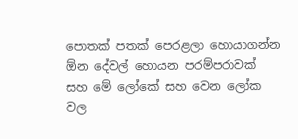පොතක් පතක් පෙරළලා හොයාගන්න ඕන දේවල් හොයන පරම්පරාවක් සහ මේ ලෝකේ සහ වෙන ලෝක වල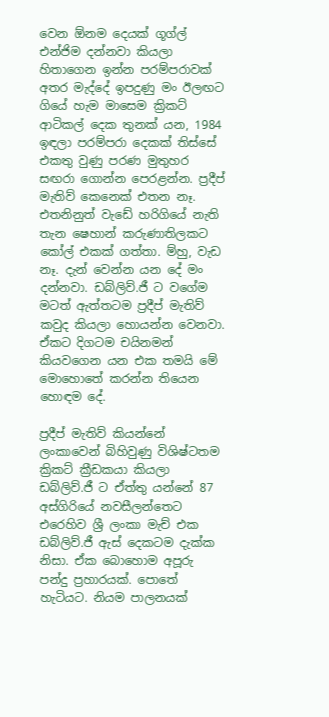වෙන ඕනම දෙයක් ගූග්ල් එන්ජිම දන්නවා කියලා හිතාගෙන ඉන්න පරම්පරාවක් අතර මැද්දේ ඉපදුණු මං ඊලඟට ගියේ හැම මාසෙම ක්‍රිකට් ආටිකල් දෙක තුනක් යන, 1984 ඉඳලා පරම්පරා දෙකක් තිස්සේ එකතු වුණු පරණ මුතුහර සඟරා ගොන්න පෙරළන්න. ප්‍රදීප් මැතිව් කෙනෙක් එතන නෑ. එතනිනුත් වැඩේ හරිගියේ නැති තැන ෂෙහාන් කරුණාතිලකට කෝල් එකක් ගත්තා. ම්හු, වැඩ නෑ. දැන් වෙන්න යන දේ මං දන්නවා. ඩබ්ලිව්.ජී ට වගේම මටත් ඇත්තටම ප්‍රදීප් මැතිව් කවුද කියලා හොයන්න වෙනවා. ඒකට දිගටම චයිනමන් කියවගෙන යන එක තමයි මේ මොහොතේ කරන්න තියෙන හොඳම දේ.

ප්‍රදීප් මැතිව් කියන්නේ ලංකාවෙන් බිහිවුණු විශිෂ්ටතම ක්‍රිකට් ක්‍රීඩකයා කියලා ඩබ්ලිව්.ජී ට ඒත්තු යන්නේ 87 අස්ගිරියේ නවසීලන්තෙට එරෙහිව ශ්‍රී ලංකා මැච් එක ඩබ්ලිව්.ජී ඇස් දෙකටම දැක්ක නිසා. ඒක බොහොම අපූරු පන්දු ප්‍රහාරයක්. පොතේ හැටියට. නියම පාලනයක්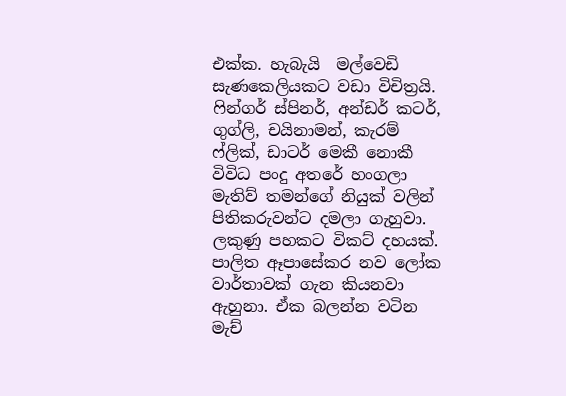එක්ක. හැබැයි  මල්වෙඩි සැණකෙලියකට වඩා විචිත්‍රයි. ෆින්ගර් ස්පිනර්, අන්ඩර් කටර්, ගුග්ලි, චයිනාමන්, කැරම් ෆ්ලික්, ඩාටර් මෙකී නොකී විවිධ පංදු අතරේ හංගලා මැතිව් තමන්ගේ නියුක් වලින් පිතිකරුවන්ට දමලා ගැහුවා. ලකුණු පහකට විකට් දහයක්. පාලිත ඈපාසේකර නව ලෝක වාර්තාවක් ගැන කියනවා ඇහුනා. ඒක බලන්න වටින මැච්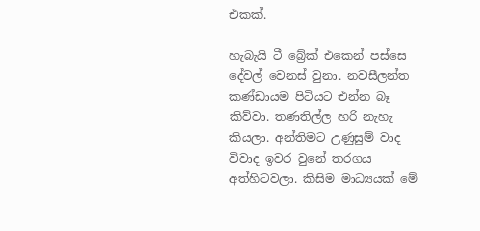එකක්.

හැබැයි ටී බ්‍රේක් එකෙන් පස්සෙ දේවල් වෙනස් වුනා. නවසීලන්ත කණ්ඩායම පිටියට එන්න බෑ කිව්වා. තණතිල්ල හරි නැහැ කියලා. අන්තිමට උණුසුම් වාද විවාද ඉවර වුනේ තරගය අත්හිටවලා. කිසිම මාධ්‍යයක් මේ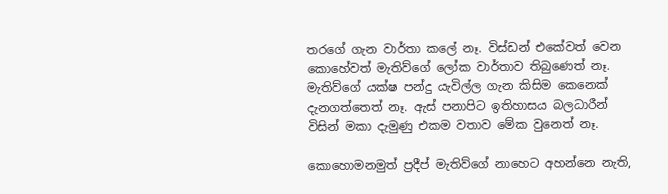තරගේ ගැන වාර්තා කලේ නෑ. විස්ඩන් එකේවත් වෙන කොහේවත් මැතිව්ගේ ලෝක වාර්තාව තිබුණෙත් නෑ. මැතිව්ගේ යක්ෂ පන්දු යැවිල්ල ගැන කිසිම කෙනෙක් දැනගත්තෙත් නෑ. ඇස් පනාපිට ඉතිහාසය බලධාරීන් විසින් මකා දැමුණු එකම වතාව මේක වුනෙත් නෑ.

කොහොමනමුත් ප්‍රදීප් මැතිව්ගේ නාහෙට අහන්නෙ නැති,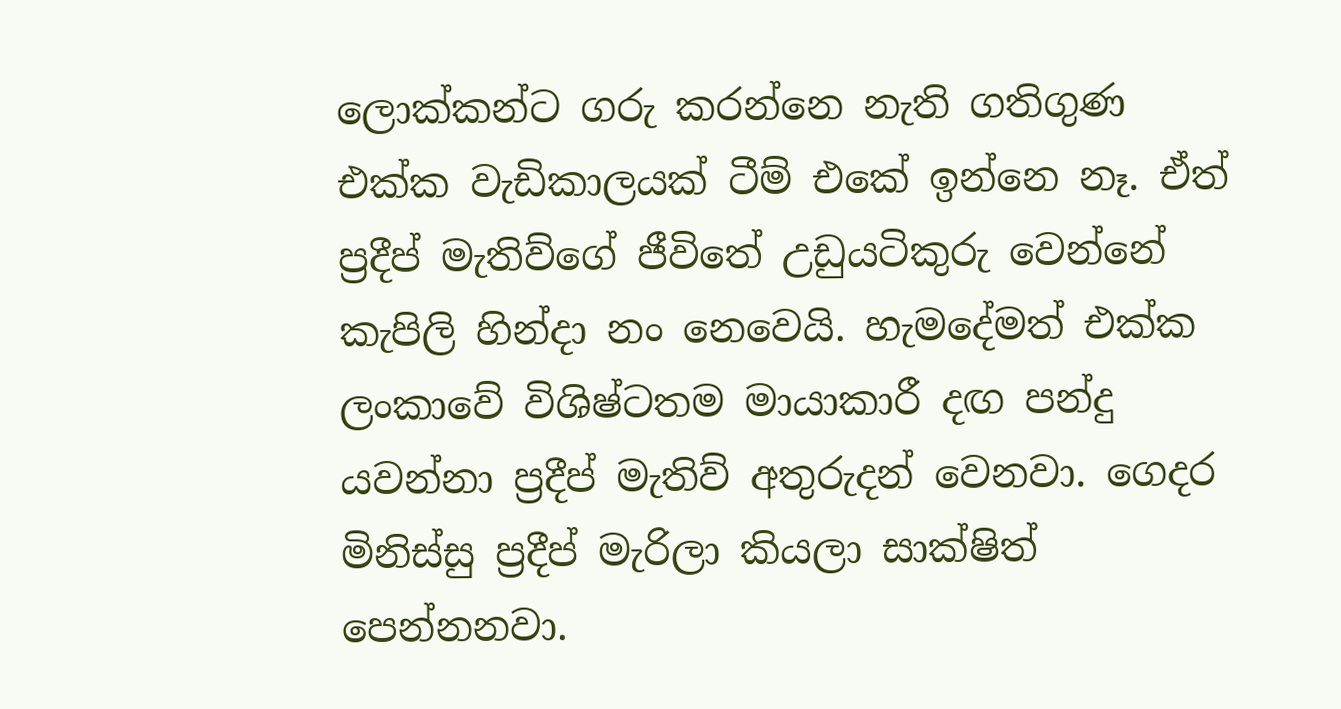ලොක්කන්ට ගරු කරන්නෙ නැති ගතිගුණ එක්ක වැඩිකාලයක් ටීම් එකේ ඉන්නෙ නෑ. ඒත් ප්‍රදීප් මැතිව්ගේ ජීවිතේ උඩුයටිකුරු වෙන්නේ කැපිලි හින්දා නං නෙවෙයි. හැමදේමත් එක්ක ලංකාවේ විශිෂ්ටතම මායාකාරී දඟ පන්දු යවන්නා ප්‍රදීප් මැතිව් අතුරුදන් වෙනවා. ගෙදර මිනිස්සු ප්‍රදීප් මැරිලා කියලා සාක්ෂිත් පෙන්නනවා.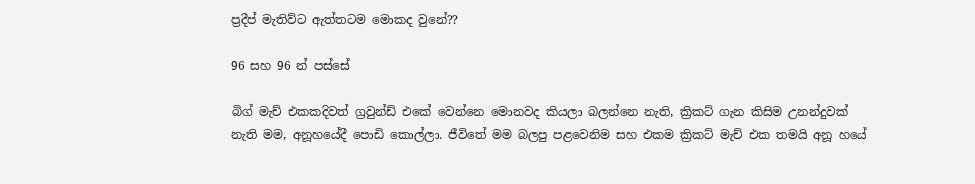ප්‍රදීප් මැතිව්ට ඇත්තටම මොකද වුනේ??

96 සහ 96 න් පස්සේ

බිග් මැච් එකකදිවත් ග්‍රවුන්ඩ් එකේ වෙන්නෙ මොනවද කියලා බලන්නෙ නැති, ක්‍රිකට් ගැන කිසිම උනන්දුවක් නැති මම, අනූහයේදී පොඩි කොල්ලා. ජීවිතේ මම බලපු පළවෙනිම සහ එකම ක්‍රිකට් මැච් එක තමයි අනූ හයේ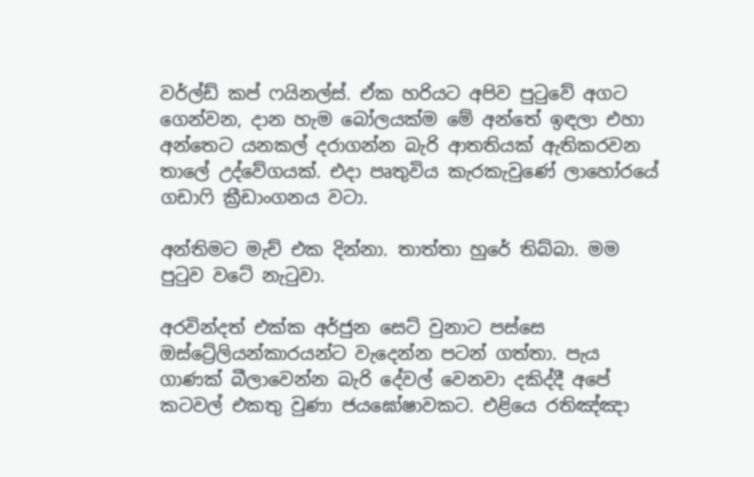වර්ල්ඩ් කප් ෆයිනල්ස්. ඒක හරියට අපිව පුටුවේ අගට ගෙන්වන, දාන හැම බෝලයක්ම මේ අන්තේ ඉඳලා එහා අන්තෙට යනකල් දරාගන්න බැරි ආතතියක් ඇතිකරවන තාලේ උද්වේගයක්. එදා පෘතුවිය කැරකැවුණේ ලාහෝරයේ ගඩාෆි ක්‍රීඩාංගනය වටා.

අන්තිමට මැච් එක දින්නා. තාත්තා හුරේ තිබ්බා. මම පු‍ටුව වටේ නැ‍ටුවා.

අරවින්දත් එක්ක අර්ජුන සෙට් වුනාට පස්සෙ ඔස්ට්‍රේලියන්කාරයන්ට වැදෙන්න පටන් ගත්තා. පැය ගාණක් බීලාවෙන්න බැරි දේවල් වෙනවා දකිද්දී අපේ කටවල් එකතු වුණා ජයඝෝෂාවකට. එළියෙ රතිඤ්ඤා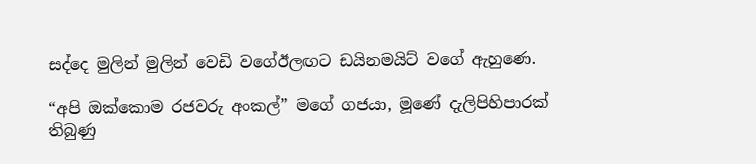සද්දෙ මුලින් මුලින් වෙඩි වගේඊලඟට ඩයිනමයිට් වගේ ඇහුණෙ.

“අපි ඔක්කොම රජවරු අංකල්” මගේ ගජයා, මූණේ දැලිපිහිපාරක් තිබුණු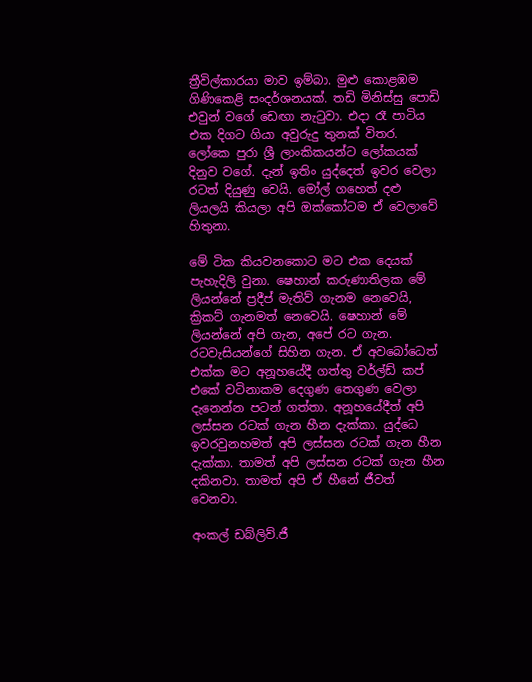ත්‍රීවිල්කාරයා මාව ඉම්බා. මුළු කොළඹම ගිණිකෙළි සංදර්ශනයක්. තඩි මිනිස්සු පොඩි එවුන් වගේ ඩෙඟා නැ‍ටුවා. එදා රෑ පාටිය එක දිගට ගියා අවුරුදු තුනක් විතර. ලෝකෙ පුරා ශ්‍රී ලාංකිකයන්ට ලෝකයක් දිනුව වගේ. දැන් ඉතිං යුද්දෙත් ඉවර වෙලා රටත් දියුණු වෙයි. මෝල් ගහෙත් දළු ලියලයි කියලා අපි ඔක්කෝටම ඒ වෙලාවේ හිතුනා.

මේ ටික කියවනකොට මට එක දෙයක් පැහැදිලි වුනා. ෂෙහාන් කරුණාතිලක මේ ලියන්නේ ප්‍රදීප් මැතිව් ගැනම නෙවෙයි, ක්‍රිකට් ගැනමත් නෙවෙයි. ෂෙහාන් මේ ලියන්නේ අපි ගැන, අපේ රට ගැන. රටවැසියන්ගේ සිහින ගැන. ඒ අවබෝධෙත් එක්ක මට අනූහයේදී ගත්තු වර්ල්ඩ් කප් එකේ වටිනාකම දෙගුණ තෙගුණ වෙලා දැනෙන්න පටන් ගත්තා. අනූහයේදීත් අපි ලස්සන රටක් ගැන හීන දැක්කා. යුද්ධෙ ඉවරවුනහමත් අපි ලස්සන රටක් ගැන හීන දැක්කා. තාමත් අපි ලස්සන රටක් ගැන හීන දකිනවා. තාමත් අපි ඒ හීනේ ජීවත් වෙනවා.

අංකල් ඩබ්ලිව්.ජී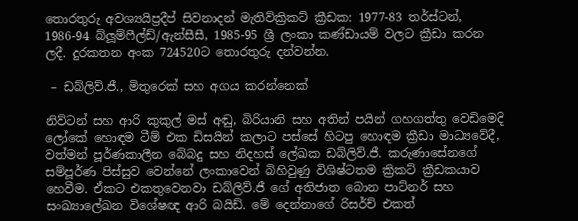තොරතුරු අවශ්‍යයිප්‍රදීප් සිවනාදන් මැතිව්ක්‍රිකට් ක්‍රීඩක: 1977-83 තර්ස්ටන්, 1986-94 බ්ලූම්ෆීල්ඩ්/ඇන්සීසී, 1985-95 ශ්‍රී ලංකා කණ්ඩායම් වලට ක්‍රීඩා කරන ලදී. දුරකතන අංක 724520ට තොරතුරු දන්වන්න.

 – ඩබ්ලිව්.ජී., මිතුරෙක් සහ අගය කරන්නෙක්

නිව්ටන් සහ ආරි කුකුල් මස් අඬු, බිරියානි සහ අතින් පයින් ගහගත්තු වෙඩිමෙදි ලෝකේ හොඳම ටීම් එක ඩිසයින් කලාට පස්සේ හිටපු හොඳම ක්‍රීඩා මාධ්‍යවේදී, වත්මන් පූර්ණකාලීන බේබදු සහ නිදහස් ලේඛක ඩබ්ලිව්.ජී. කරුණාසේනගේ සම්පූර්ණ පිස්සුව වෙන්නේ ලංකාවෙන් බිහිවුණු විශිෂ්ටතම ක්‍රිකට් ක්‍රීඩකයාව හෙවීම. ඒකට එකතුවෙනවා ඩබ්ලිව්.ජී ගේ අතිජාත බොන පාට්නර් සහ සංඛ්‍යාලේඛන විශේෂඥ ආරි බයිඩ්. මේ දෙන්නාගේ රිසර්ච් එකත්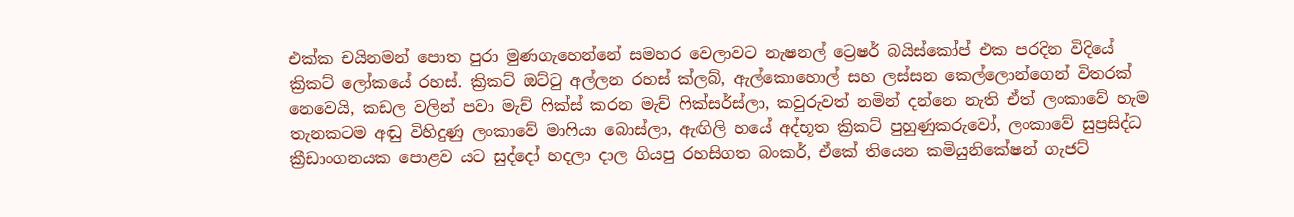එක්ක චයිනමන් පොත පුරා මුණගැහෙන්නේ සමහර වෙලාවට නැෂනල් ට්‍රෙෂර් බයිස්කෝප් එක පරදින විදියේ ක්‍රිකට් ලෝකයේ රහස්. ක්‍රිකට් ඔට්‍ටු අල්ලන රහස් ක්ලබ්, ඇල්කොහොල් සහ ලස්සන කෙල්ලොන්ගෙන් විතරක් නෙවෙයි, කඩල වලින් පවා මැච් ‍ෆික්ස් කරන මැච් ‍ෆික්සර්ස්ලා, කවුරුවත් නමින් දන්නෙ නැති ඒත් ලංකාවේ හැම තැනකටම අඬු විහිදුණු ලංකාවේ මා‍ෆියා බොස්ලා, ඇඟිලි හයේ අද්භූත ක්‍රිකට් පුහුණුකරුවෝ, ලංකාවේ සුප්‍රසිද්ධ ක්‍රීඩාංගනයක පොළව යට සුද්දෝ හදලා දාල ගියපු රහසිගත බංකර්, ඒකේ තියෙන කමියුනිකේෂන් ගැජට්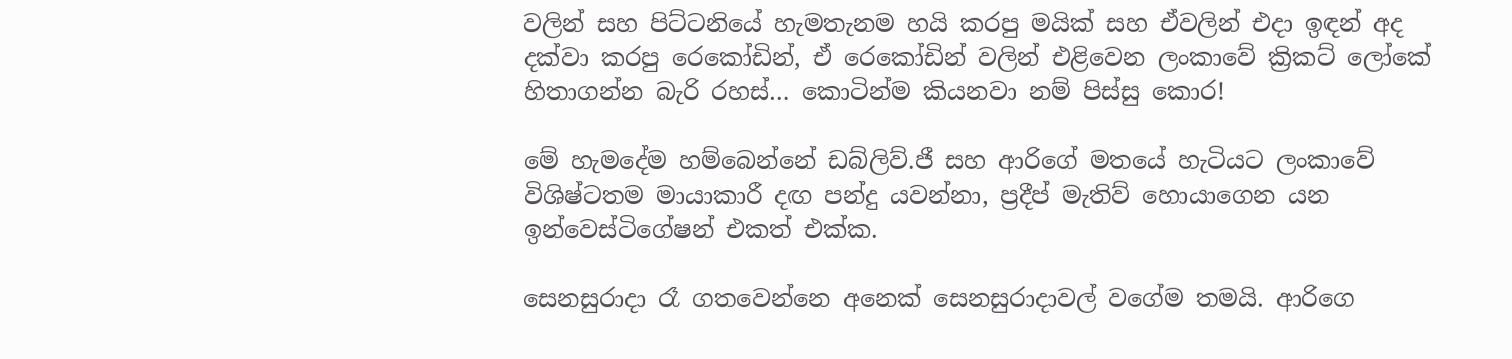වලින් සහ පිට්ටනියේ හැමතැනම හයි කරපු මයික් සහ ඒවලින් එදා ඉඳන් අද දක්වා කරපු රෙකෝඩින්, ඒ රෙකෝඩින් වලින් එළිවෙන ලංකාවේ ක්‍රිකට් ලෝකේ හිතාගන්න බැරි රහස්… කොටින්ම කියනවා නම් පිස්සු කොර!

මේ හැමදේම හම්බෙන්නේ ඩබ්ලිව්.ජී සහ ආරිගේ මතයේ හැටියට ලංකාවේ විශිෂ්ටතම මායාකාරී දඟ පන්දු යවන්නා, ප්‍රදීප් මැතිව් හොයාගෙන යන ඉන්වෙස්ටිගේෂන් එකත් එක්ක.

සෙනසුරාදා රෑ ගතවෙන්නෙ අනෙක් සෙනසුරාදාවල් වගේම තමයි. ආරිගෙ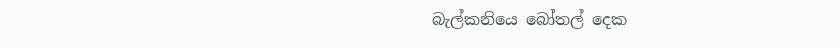බැල්කනියෙ බෝතල් දෙක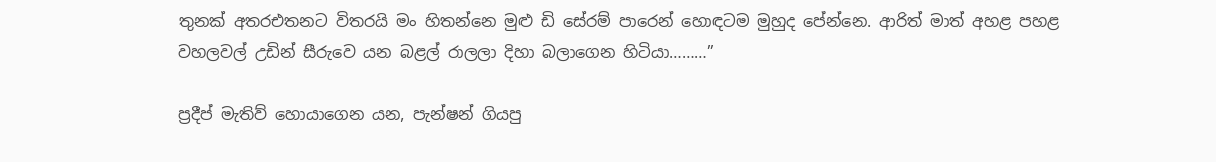තුනක් අතරඑතනට විතරයි මං හිතන්නෙ මුළු ඩි සේරම් පාරෙන් හොඳටම මුහුද පේන්නෙ. ආරිත් මාත් අහළ පහළ වහලවල් උඩින් සීරුවෙ යන බළල් රාලලා දිහා බලාගෙන හිටියා………”

ප්‍රදීප් මැතිව් හොයාගෙන යන, පැන්ෂන් ගියපු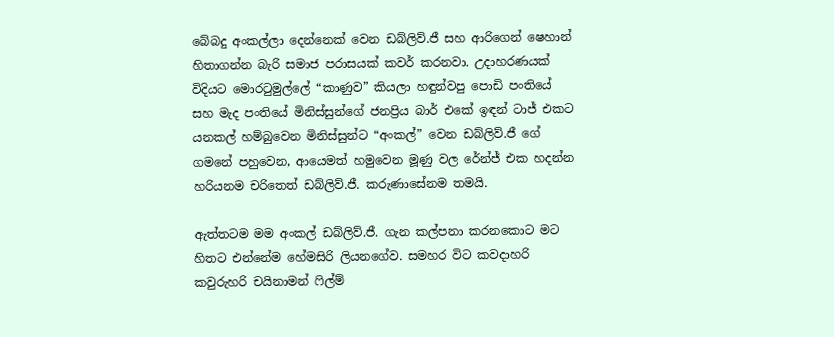බේබදු අංකල්ලා දෙන්නෙක් වෙන ඩබ්ලිව්.ජී සහ ආරිගෙන් ෂෙහාන් හිතාගන්න බැරි සමාජ පරාසයක් කවර් කරනවා. උදාහරණයක් විදියට මොර‍ටුමුල්ලේ “කාණුව” කියලා හඳුන්වපු පොඩි පංතියේ සහ මැද පංතියේ මිනිස්සුන්ගේ ජනප්‍රිය බාර් එකේ ඉඳන් ටාජ් එකට යනකල් හම්බුවෙන මිනිස්සුන්ට “අංකල්” වෙන ඩබ්ලිව්.ජී ගේ ගමනේ පහුවෙන, ආයෙමත් හමුවෙන මූණු වල රේන්ජ් එක හදන්න හරියනම චරිතෙත් ඩබ්ලිව්.ජී. කරුණාසේනම තමයි.

ඇත්තටම මම අංකල් ඩබ්ලිව්.ජී. ගැන කල්පනා කරනකොට මට හිතට එන්නේම හේමසිරි ලියනගේව. සමහර විට කවදාහරි කවුරුහරි චයිනාමන් ෆිල්ම්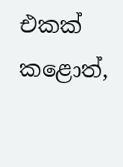එකක් කළොත්,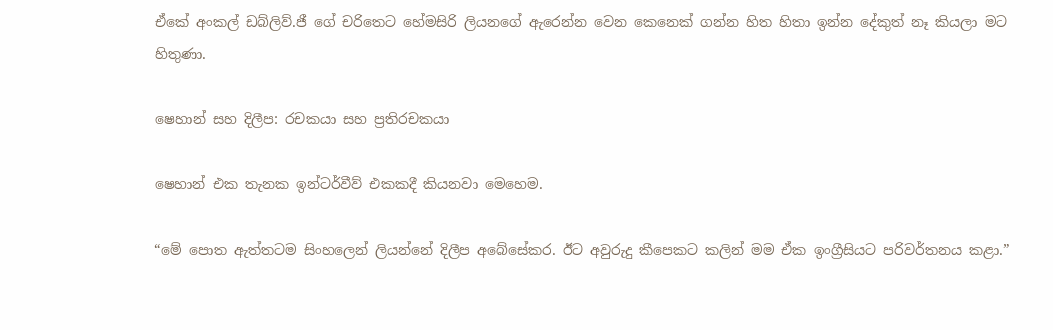ඒකේ අංකල් ඩබ්ලිව්.ජී ගේ චරිතෙට හේමසිරි ලියනගේ ඇරෙන්න වෙන කෙනෙක් ගන්න හිත හිතා ඉන්න දේකුත් නෑ කියලා මට හිතුණා.

ෂෙහාන් සහ දිලීප: රචකයා සහ ප්‍රතිරචකයා

ෂෙහාන් එක තැනක ඉන්ටර්වීව් එකකදී කියනවා මෙහෙම.

“මේ පොත ඇත්තටම සිංහලෙන් ලියන්නේ දිලීප අබේසේකර. ඊට අවුරුදු කීපෙකට කලින් මම ඒක ඉංග්‍රීසියට පරිවර්තනය කළා.”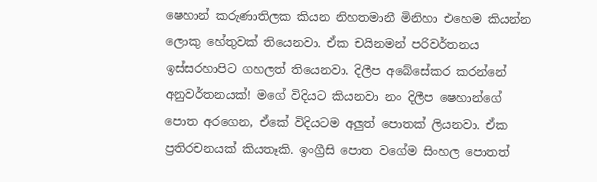ෂෙහාන් කරුණාතිලක කියන නිහතමානී මිනිහා එහෙම කියන්න ලොකු හේතුවක් තියෙනවා. ඒක චයිනමන් පරිවර්තනය ඉස්සරහාපිට ගහලත් තියෙනවා. දිලීප අබේසේකර කරන්නේ අනුවර්තනයක්! මගේ විදියට කියනවා නං දිලීප ෂෙහාන්ගේ පොත අරගෙන, ඒකේ විදියටම අලුත් පොතක් ලියනවා. ඒක ප්‍රතිරචනයක් කියතෑකි. ඉංග්‍රීසි පොත වගේම සිංහල පොතත්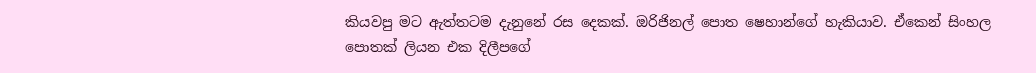කියවපු මට ඇත්තටම දැනුනේ රස දෙකක්. ඔරිජිනල් පොත ෂෙහාන්ගේ හැකියාව. ඒකෙන් සිංහල පොතක් ලියන එක දිලීපගේ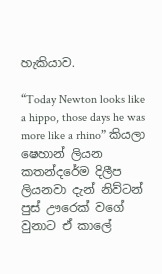හැකියාව.

“Today Newton looks like a hippo, those days he was more like a rhino” කියලා ෂෙහාන් ලියන කතන්දරේම දිලීප ලියනවා දැන් නිව්ටන් පුස් ඌරෙක් වගේ වුනාට ඒ කාලේ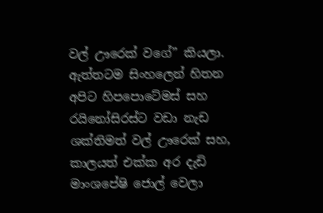වල් ඌරෙක් වගේ” කියලා. ඇත්තටම සිංහලෙන් හිතන අපිට හිපපොටේමස් සහ රයිනෝසිරස්ට වඩා නැඩ ශක්තිමත් වල් ඌරෙක් සහ, කාලයත් එක්ක අර දැඩි මාංශපේෂි ජොල් වෙලා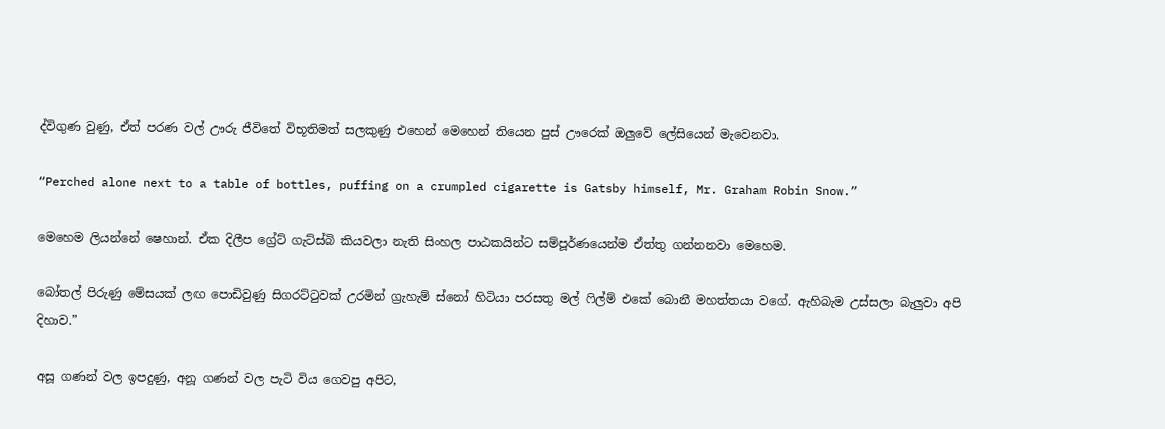ද්විගුණ වුණු, ඒත් පරණ වල් ඌරු ජීවිතේ විභූතිමත් සලකුණු එහෙන් මෙහෙන් තියෙන පුස් ඌරෙක් ඔලුවේ ලේසියෙන් මැවෙනවා.

“Perched alone next to a table of bottles, puffing on a crumpled cigarette is Gatsby himself, Mr. Graham Robin Snow.”

මෙහෙම ලියන්නේ ෂෙහාන්. ඒක දිලීප ග්‍රේට් ගැට්ස්බි කියවලා නැති සිංහල පාඨකයින්ට සම්පූර්ණයෙන්ම ඒත්තු ගන්නනවා මෙහෙම.

බෝතල් පිරුණු මේසයක් ලඟ පොඩිවුණු සිගරට්‍ටුවක් උරමින් ග්‍රැහැම් ස්නෝ හිටියා පරසතු මල් ‍ෆිල්ම් එකේ බොනී මහත්තයා වගේ. ඇහිබැම උස්සලා බැලුවා අපි දිහාව.”

අසූ ගණන් වල ඉපදුණු, අනූ ගණන් වල පැටි විය ගෙවපු අපිට,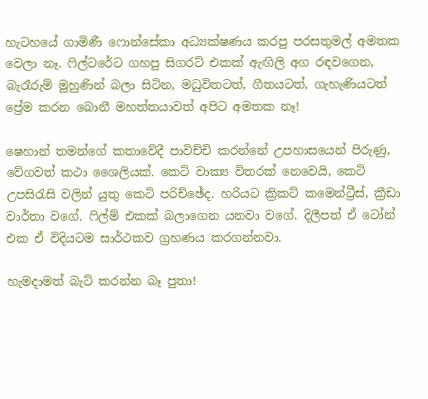හැටහයේ ගාමිණී ෆොන්සේකා අධ්‍යක්ෂණය කරපු පරසතුමල් අමතක වෙලා නෑ. ෆිල්ටරේට ගහපු සිගරට් එකක් ඇඟිලි අග රඳවගෙන, බැරෑරුම් මුහුණින් බලා සිටින, මධුවිතටත්, ගීතයටත්, ගැහැණියටත් ප්‍රේම කරන බොනී මහත්තයාවත් අපිට අමතක නෑ!

ෂෙහාන් තමන්ගේ කතාවේදී පාවිච්චි කරන්නේ උපහාසයෙන් පිරුණු, වේගවත් කථා ශෛලියක්. කෙටි වාක්‍ය විතරක් නෙවෙයි, කෙටි උපසි‍රැසි වලින් යුතු කෙටි පරිච්ඡේද. හරියට ක්‍රිකට් කමෙන්ට්‍රීස්, ක්‍රීඩා වාර්තා වගේ. ෆිල්ම් එකක් බලාගෙන යනවා වගේ. දිලීපත් ඒ ටෝන් එක ඒ විදියටම සාර්ථකව ග්‍රහණය කරගන්නවා.

හැමදාමත් බැට් කරන්න බෑ පුතා!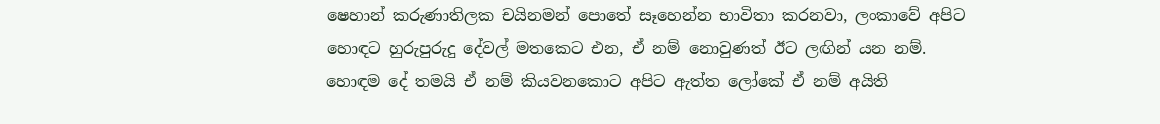ෂෙහාන් කරුණාතිලක චයිනමන් පොතේ සෑහෙන්න භාවිතා කරනවා, ලංකාවේ අපිට හොඳට හුරුපුරුදු දේවල් මතකෙට එන, ඒ නම් නොවුණත් ඊට ලඟින් යන නම්. හොඳම දේ තමයි ඒ නම් කියවනකොට අපිට ඇත්ත ලෝකේ ඒ නම් අයිති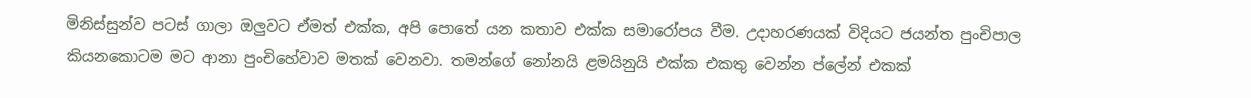මිනිස්සුන්ව පටස් ගාලා ඔලුවට ඒමත් එක්ක, අපි පොතේ යන කතාව එක්ක සමාරෝපය වීම. උදාහරණයක් විදියට ජයන්ත පුංචිපාල කියනකොටම මට ආනා පුංචිහේවාව මතක් වෙනවා. තමන්ගේ නෝනයි ළමයිනුයි එක්ක එකතු වෙන්න ප්ලේන් එකක්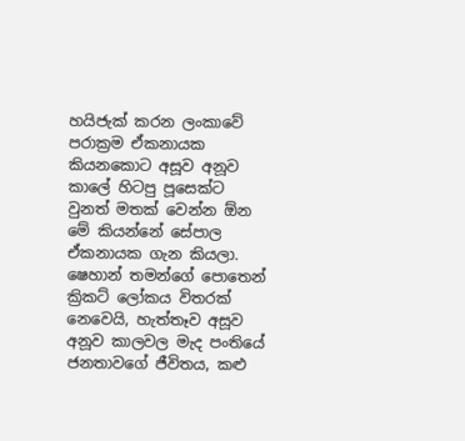හයිජැක් කරන ලංකාවේ පරාක්‍රම ඒකනායක කියනකොට අසූව අනූව කාලේ හිටපු පූසෙක්ට වුනත් මතක් වෙන්න ඕන මේ කියන්නේ සේපාල ඒකනායක ගැන කියලා. ෂෙහාන් තමන්ගේ පොතෙන් ක්‍රිකට් ලෝකය විතරක් නෙවෙයි, හැත්තෑව අසූව අනූව කාලවල මැද පංතියේ ජනතාවගේ ජීවිතය, කළු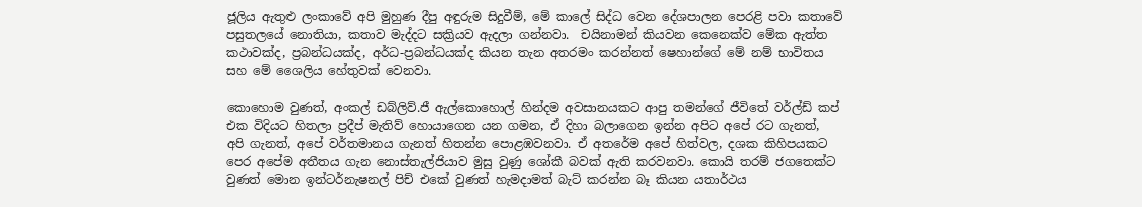ජූලිය ඇතුළු ලංකාවේ අපි මුහුණ දීපු අඳුරුම සිදුවීම්, මේ කාලේ සිද්ධ වෙන දේශපාලන පෙරළි පවා කතාවේ පසුතලයේ නොතියා, කතාව මැද්දට සක්‍රියව ඇදලා ගන්නවා.  චයිනාමන් කියවන කෙනෙක්ව මේක ඇත්ත කථාවක්ද, ප්‍රබන්ධයක්ද, අර්ධ-ප්‍රබන්ධයක්ද කියන තැන අතරමං කරන්නත් ෂෙහාන්ගේ මේ නම් භාවිතය සහ මේ ශෛලිය හේතුවක් වෙනවා.

කොහොම වුණත්, අංකල් ඩබ්ලිව්.ජී ඇල්කොහොල් හින්දම අවසානයකට ආපු තමන්ගේ ජීවිතේ වර්ල්ඩ් කප් එක විදියට හිතලා ප්‍රදීප් මැතිව් හොයාගෙන යන ගමන, ඒ දිහා බලාගෙන ඉන්න අපිට අපේ රට ගැනත්, අපි ගැනත්, අපේ වර්තමානය ගැනත් හිතන්න පොළඹවනවා. ඒ අතරේම අපේ හිත්වල, දශක කිහිපයකට පෙර අපේම අතීතය ගැන නොස්තැල්ජියාව මුසු වුණු ශෝකී බවක් ඇති කරවනවා. කොයි තරම් ජගතෙක්ට වුණත් මොන ඉන්ටර්නැෂනල් පිච් එකේ වුණත් හැමදාමත් බැට් කරන්න බෑ කියන යතාර්ථය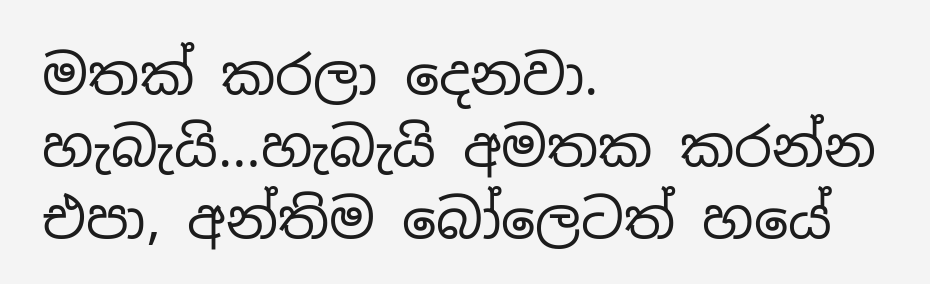මතක් කරලා දෙනවා. හැබැයි…හැබැයි අමතක කරන්න එපා, අන්තිම බෝලෙටත් හයේ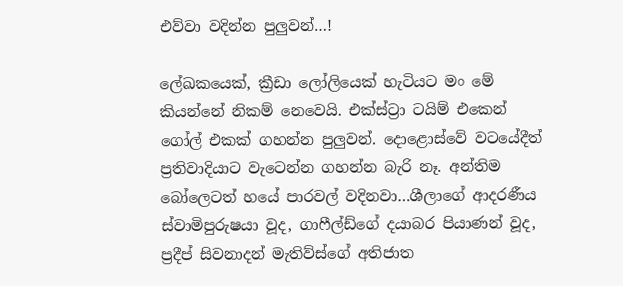එව්වා වදින්න පුලුවන්…!

ලේඛකයෙක්, ක්‍රීඩා ලෝලියෙක් හැටියට මං මේ කියන්නේ නිකම් නෙවෙයි. එක්ස්ට්‍රා ටයිම් එකෙන් ගෝල් එකක් ගහන්න පුලුවන්. දොළොස්වේ වටයේදීත් ප්‍රතිවාදියාට වැටෙන්න ගහන්න බැරි නෑ. අන්තිම බෝලෙටත් හයේ පාරවල් වදිනවා…ශීලාගේ ආදරණීය ස්වාමිපුරුෂයා වූද, ගාෆීල්ඩ්ගේ දයාබර පියාණන් වූද, ප්‍රදීප් සිවනාදන් මැතිව්ස්ගේ අතිජාත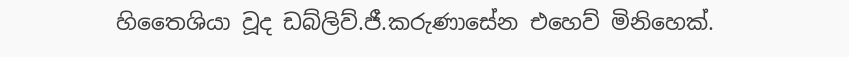හිතෛශියා වූද ඩබ්ලිව්.ජී.කරුණාසේන එහෙව් මිනිහෙක්.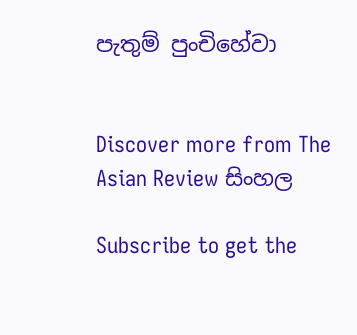පැතුම් පුංචිහේවා


Discover more from The Asian Review සිංහල

Subscribe to get the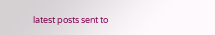latest posts sent to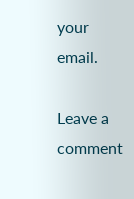your email.

Leave a comment